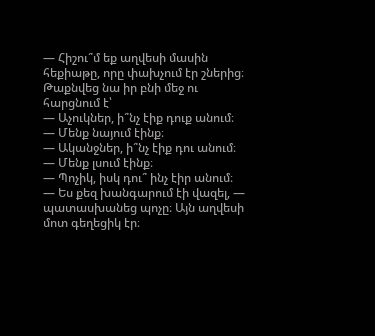— Հիշու՞մ եք աղվեսի մասին հեքիաթը, որը փախչում էր շներից։ Թաքնվեց նա իր բնի մեջ ու հարցնում է՝
— Աչուկներ, ի՞նչ էիք դուք անում։
— Մենք նայում էինք։
— Ականջներ, ի՞նչ էիք դու անում։
— Մենք լսում էինք։
— Պոչիկ, իսկ դու՞ ինչ էիր անում։
— Ես քեզ խանգարում էի վազել, — պատասխանեց պոչը։ Այն աղվեսի մոտ գեղեցիկ էր։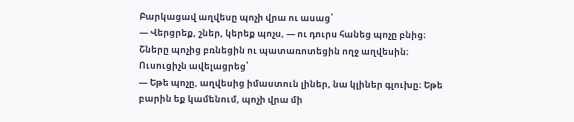Բարկացավ աղվեսը պոչի վրա ու ասաց՝
— Վերցրեք, շներ, կերեք պոչս, — ու դուրս հանեց պոչը բնից։
Շները պոչից բռնեցին ու պատառոտեցին ողջ աղվեսին։
Ուսուցիչն ավելացրեց՝
— Եթե պոչը, աղվեսից իմաստուն լիներ, նա կլիներ գլուխը։ Եթե բարին եք կամենում, պոչի վրա մի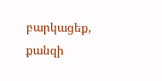բարկացեք, քանզի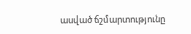ասված ճշմարտությունը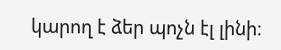կարող է ձեր պոչն էլ լինի։